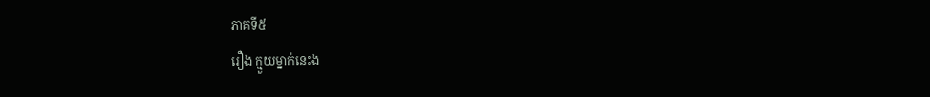ភាគទី៥
រឿង ក្មួយម្នាក់នេះង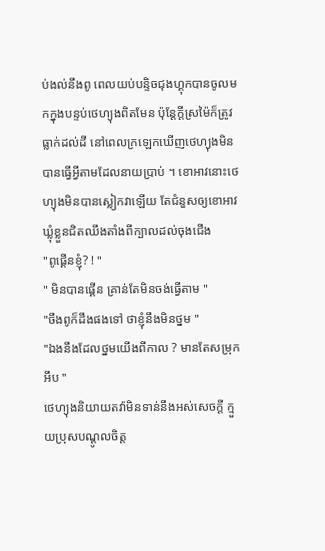ប់ងល់នឹងពូ ពេលយប់បន្ទិចជុងហ្គុកបានចូលមកក្នុងបន្ទប់ថេហ្យុងពិតមែន ប៉ុន្តែក្ដីស្រម៉ៃក៏ត្រូវធ្លាក់ដល់ដី នៅពេលក្រឡេកឃេីញថេហ្យុងមិនបានធ្វេីអ្វីតាមដែលនាយប្រាប់ ។ ខោអាវនោះថេហ្យុងមិនបានស្លៀកវាឡេីយ តែជំនួសឲ្យខោអាវឃ្លុំខ្លួនជិតឈឹងតាំងពីក្បាលដល់ចុងជេីង
"ពូផ្គេីនខ្ញុំ? ! "
" មិនបានផ្គេីន គ្រាន់តែមិនចង់ធ្វេីតាម "
"ចឹងពូក៏ដឹងផងទៅ ថាខ្ញុំនឹងមិនថ្នម "
"ឯងនឹងដែលថ្នមយេីងពីកាល ? មានតែសម្រុក អឹប "
ថេហ្យុងនិយាយតវ៉ាមិនទាន់នឹងអស់សេចក្ដី ក្មួយប្រុសបណ្ដូលចិត្ត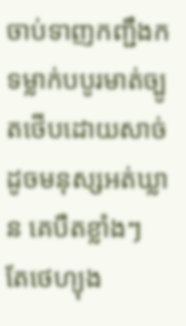ចាប់ទាញកញ្ជឹងក ទម្លាក់បបូរមាត់ច្បូតថេីបដោយសាច់ ដូចមនុស្សអត់ឃ្លាន គេបឺតខ្លាំងៗ តែថេហ្យុង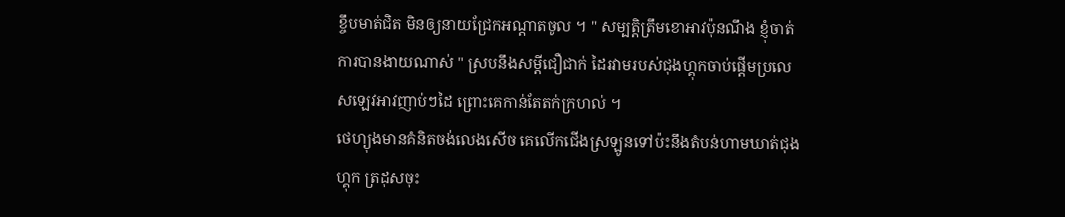ខ្ចឹបមាត់ជិត មិនឲ្យនាយជ្រែកអណ្ដាតចូល ។ " សម្បត្តិត្រឹមខោអាវប៉ុនណឹង ខ្ញុំចាត់ការបានងាយណាស់ " ស្របនឹងសម្ដីជឿជាក់ ដៃរវាមរបស់ជុងហ្គុកចាប់ផ្ដេីមប្រលេសឡេវអាវញាប់ៗដៃ ព្រោះគេកាន់តែតក់ក្រហល់ ។
ថេហ្យុងមានគំនិតចង់លេងសេីច គេលេីកជេីងស្រឡូនទៅប៉ះនឹងតំបន់ហាមឃាត់ជុងហ្គុក ត្រដុសចុះ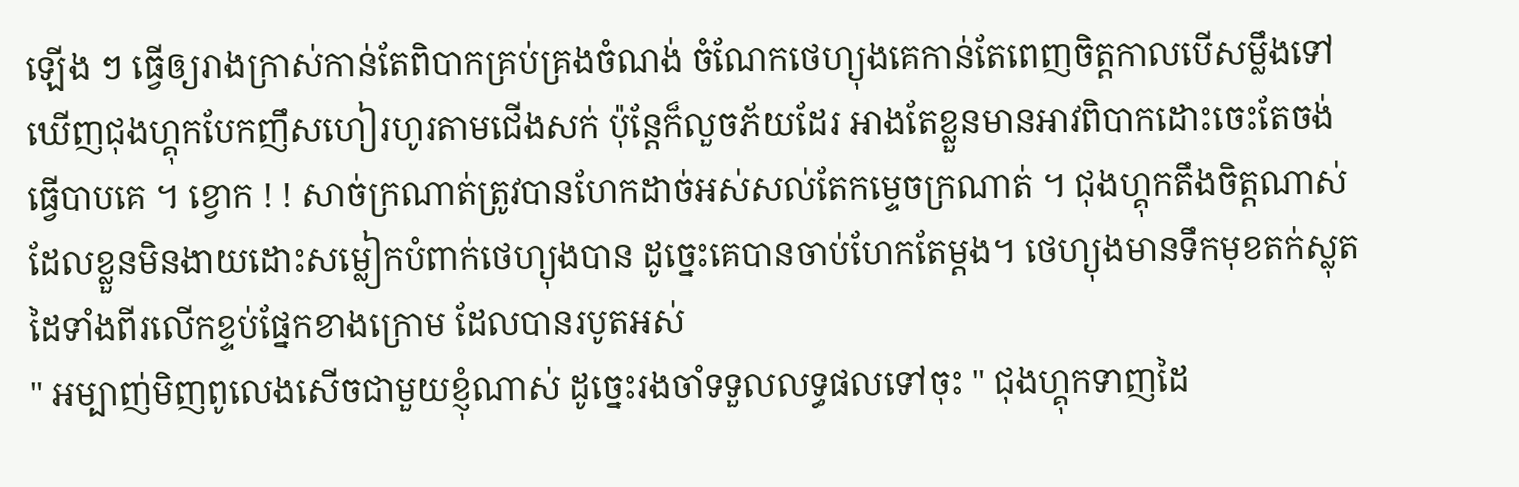ឡេីង ៗ ធ្វេីឲ្យរាងក្រាស់កាន់តែពិបាកគ្រប់គ្រងចំណង់ ចំណែកថេហ្យុងគេកាន់តែពេញចិត្តកាលបេីសម្លឹងទៅឃេីញជុងហ្គុកបែកញឹសហៀរហូរតាមជេីងសក់ ប៉ុន្តែក៏លួចភ័យដែរ អាងតែខ្លួនមានអាវពិបាកដោះចេះតែចង់ធ្វេីបាបគេ ។ ខ្វោក ! ! សាច់ក្រណាត់ត្រូវបានហែកដាច់អស់សល់តែកម្ទេចក្រណាត់ ។ ជុងហ្គុកតឹងចិត្តណាស់ដែលខ្លួនមិនងាយដោះសម្លៀកបំពាក់ថេហ្យុងបាន ដូច្នេះគេបានចាប់ហែកតែម្ដង។ ថេហ្យុងមានទឹកមុខតក់ស្លុត ដៃទាំងពីរលេីកខ្ទប់ផ្នែកខាងក្រោម ដែលបានរបូតអស់
" អម្បាញ់មិញពូលេងសេីចជាមួយខ្ញុំណាស់ ដូច្នេះរងចាំទទួលលទ្ធផលទៅចុះ " ជុងហ្គុកទាញដៃ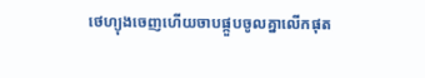ថេហ្យុងចេញហេីយចាបផ្កួបចូលគ្នាលេីកផុត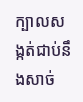ក្បាលសង្កត់ជាប់នឹងសាច់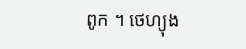ពូក ។ ថេហ្យុង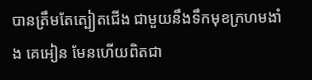បានត្រឹមតែត្បៀតជេីង ជាមួយនឹងទឹកមុខក្រហមងាំង គេអៀន មែនហេីយពិតជា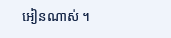អៀនណាស់ ។